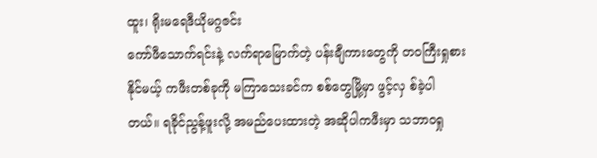ထူး၊ ရိုးမရေဒီယိုမဂ္ဂဇင်း
ကော်ဖီသောက်ရင်းနဲ့ လက်ရာမြောက်တဲ့ ပန်းချီကားတွေကို တဝကြီးရှုစားနိုင်မယ့် ကဖီးတစ်ခုကို မကြာသေးခင်က စစ်တွေမြို့မှာ ဖွင့်လှ စ်ခဲ့ပါတယ်။ ရခိုင်ညွန့်ဖူးလို့ အမည်ပေးထားတဲ့ အဆိုပါကဖီးမှာ သဘာဝရှု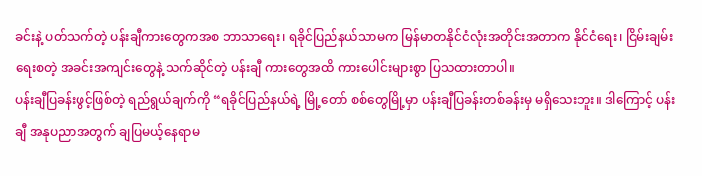ခင်းနဲ့ ပတ်သက်တဲ့ ပန်းချီကားတွေကအစ ဘာသာရေး၊ ရခိုင်ပြည်နယ်သာမက မြန်မာတနိုင်ငံလုံးအတိုင်းအတာက နိုင်ငံရေး၊ ငြိမ်းချမ်းရေးစတဲ့ အခင်းအကျင်းတွေနဲ့ သက်ဆိုင်တဲ့ ပန်းချီ ကားတွေအထိ ကားပေါင်းများစွာ ပြသထားတာပါ။
ပန်းချီပြခန်းဖွင့်ဖြစ်တဲ့ ရည်ရွယ်ချက်ကို “ရခိုင်ပြည်နယ်ရဲ့ မြို့တော် စစ်တွေမြို့မှာ ပန်းချီပြခန်းတစ်ခန်းမှ မရှိသေးဘူး။ ဒါကြောင့် ပန်းချီ အနုပညာအတွက် ချပြမယ့်နေရာမ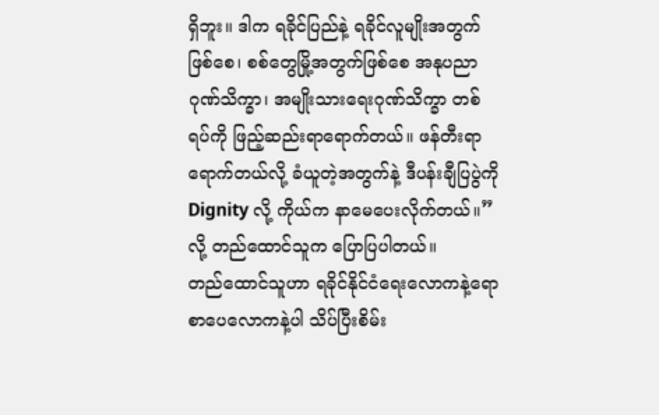ရှိဘူး။ ဒါက ရခိုင်ပြည်နဲ့ ရခိုင်လူမျိုးအတွက်ဖြစ်စေ၊ စစ်တွေမြို့အတွက်ဖြစ်စေ အနုပညာဂုဏ်သိက္ခာ၊ အမျိုးသားရေးဂုဏ်သိက္ခာ တစ်ရပ်ကို ဖြည့်ဆည်းရာရောက်တယ်။ ဖန်တီးရာရောက်တယ်လို့ ခံယူတဲ့အတွက်နဲ့ ဒီပန်းချီပြပွဲကို Dignity လို့ ကိုယ်က နာမေပေးလိုက်တယ်။”လို့ တည်ထောင်သူက ပြောပြပါတယ်။
တည်ထောင်သူဟာ ရခိုင်နိုင်ငံရေးလောကနဲ့ရော စာပေလောကနဲ့ပါ သိပ်ပြီးစိမ်း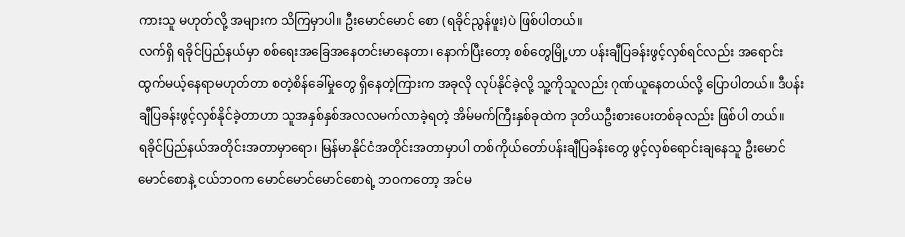ကားသူ မဟုတ်လို့ အများက သိကြမှာပါ။ ဦးမောင်မောင် စော (ရခိုင်ညွန်ဖူး)ပဲ ဖြစ်ပါတယ်။
လက်ရှိ ရခိုင်ပြည်နယ်မှာ စစ်ရေးအခြေအနေတင်းမာနေတာ၊ နောက်ပြီးတော့ စစ်တွေမြို့ဟာ ပန်းချီပြခန်းဖွင့်လှစ်ရင်လည်း အရောင်း ထွက်မယ့်နေရာမဟုတ်တာ စတဲ့စိန်ခေါ်မှုတွေ ရှိနေတဲ့ကြားက အခုလို လုပ်နိုင်ခဲ့လို့ သူ့ကိုသူလည်း ဂုဏ်ယူနေတယ်လို့ ပြောပါတယ်။ ဒီပန်းချီပြခန်းဖွင့်လှစ်နိုင်ခဲ့တာဟာ သူအနှစ်နှစ်အလလမက်လာခဲ့ရတဲ့ အိမ်မက်ကြီးနှစ်ခုထဲက ဒုတိယဦးစားပေးတစ်ခုလည်း ဖြစ်ပါ တယ်။
ရခိုင်ပြည်နယ်အတိုင်းအတာမှာရော၊ မြန်မာနိုင်ငံအတိုင်းအတာမှာပါ တစ်ကိုယ်တော်ပန်းချီပြခန်းတွေ ဖွင့်လှစ်ရောင်းချနေသူ ဦးမောင် မောင်စောနဲ့ ငယ်ဘဝက မောင်မောင်မောင်စောရဲ့ ဘဝကတော့ အင်မ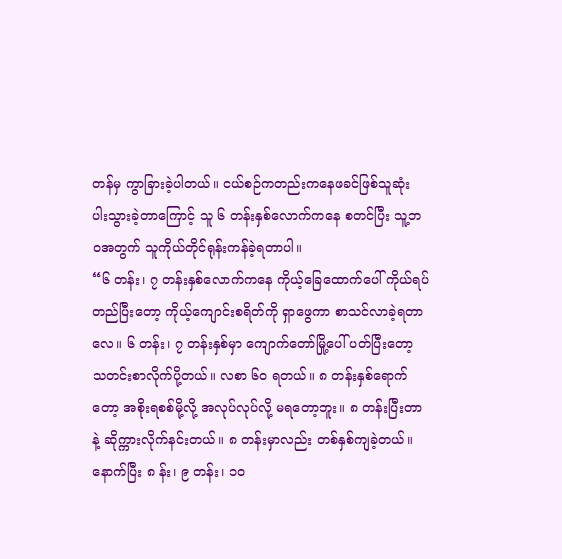တန်မှ ကွာခြားခဲ့ပါတယ်။ ငယ်စဉ်ကတည်းကနေဖခင်ဖြစ်သူဆုံး ပါးသွားခဲ့တာကြောင့် သူ ၆ တန်းနှစ်လောက်ကနေ စတင်ပြီး သူ့ဘဝအတွက် သူကိုယ်တိုင်ရုန်းကန်ခဲ့ရတာပါ။
“၆ တန်း၊ ၇ တန်းနှစ်လောက်ကနေ ကိုယ့်ခြေထောက်ပေါ် ကိုယ်ရပ်တည်ပြီးတော့ ကိုယ့်ကျောင်းစရိတ်ကို ရှာဖွေကာ စာသင်လာခဲ့ရတာ လေ။ ၆ တန်း၊ ၇ တန်းနှစ်မှာ ကျောက်တော်မြို့ပေါ် ပတ်ပြီးတော့ သတင်းစာလိုက်ပို့တယ်။ လစာ ၆၀ ရတယ်။ ၈ တန်းနှစ်ရောက်တော့ အစိုးရစစ်မို့လို့ အလုပ်လုပ်လို့ မရတော့ဘူး။ ၈ တန်းပြီးတာနဲ့ ဆိုက္ကားလိုက်နင်းတယ်။ ၈ တန်းမှာလည်း တစ်နှစ်ကျခဲ့တယ်။ နောက်ပြီး ၈ န်း၊ ၉ တန်း၊ ၁၀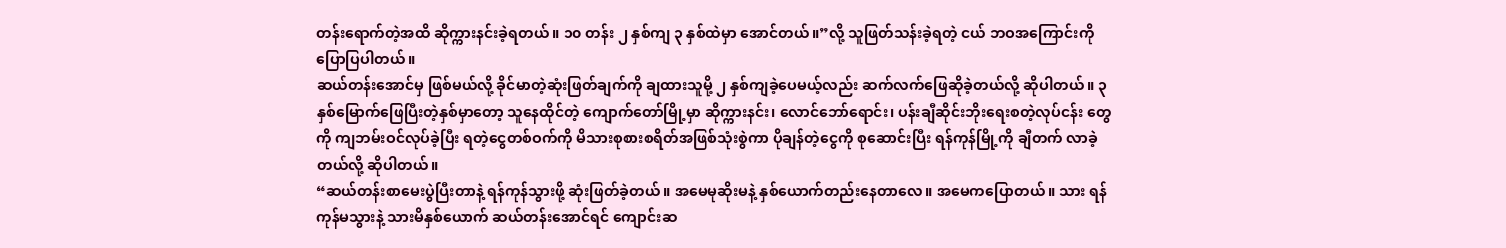တန်းရောက်တဲ့အထိ ဆိုက္ကားနင်းခဲ့ရတယ်။ ၁၀ တန်း ၂ နှစ်ကျ ၃ နှစ်ထဲမှာ အောင်တယ်။”လို့ သူဖြတ်သန်းခဲ့ရတဲ့ ငယ် ဘဝအကြောင်းကို ပြောပြပါတယ်။
ဆယ်တန်းအောင်မှ ဖြစ်မယ်လို့ ခိုင်မာတဲ့ဆုံးဖြတ်ချက်ကို ချထားသူမို့ ၂ နှစ်ကျခဲ့ပေမယ့်လည်း ဆက်လက်ဖြေဆိုခဲ့တယ်လို့ ဆိုပါတယ်။ ၃ နှစ်မြောက်ဖြေပြီးတဲ့နှစ်မှာတော့ သူနေထိုင်တဲ့ ကျောက်တော်မြို့မှာ ဆိုက္ကားနင်း၊ လောင်ဘော်ရောင်း၊ ပန်းချီဆိုင်းဘိုးရေးစတဲ့လုပ်ငန်း တွေကို ကျဘမ်းဝင်လုပ်ခဲ့ပြီး ရတဲ့ငွေတစ်ဝက်ကို မိသားစုစားစရိတ်အဖြစ်သုံးစွဲကာ ပိုချန်တဲ့ငွေကို စုဆောင်းပြီး ရန်ကုန်မြို့ကို ချီတက် လာခဲ့တယ်လို့ ဆိုပါတယ်။
“ဆယ်တန်းစာမေးပွဲပြီးတာနဲ့ ရန်ကုန်သွားဖို့ ဆုံးဖြတ်ခဲ့တယ်။ အမေမုဆိုးမနဲ့ နှစ်ယောက်တည်းနေတာလေ။ အမေကပြောတယ်။ သား ရန်ကုန်မသွားနဲ့ သားမိနှစ်ယောက် ဆယ်တန်းအောင်ရင် ကျောင်းဆ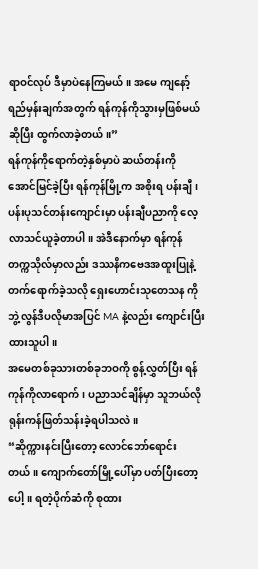ရာဝင်လုပ် ဒီမှာပဲနေကြမယ်။ အမေ ကျနော့်ရည်မှန်းချက်အတွက် ရန်ကုန်ကိုသွားမှဖြစ်မယ်ဆိုပြီး ထွက်လာခဲ့တယ်။”
ရန်ကုန်ကိုရောက်တဲ့နှစ်မှာပဲ ဆယ်တန်းကို အောင်မြင်ခဲ့ပြီး ရန်ကုန်မြို့က အစိုးရ ပန်းချီ၊ ပန်းပုသင်တန်းကျောင်းမှာ ပန်းချီပညာကို လေ့ လာသင်ယူခဲ့တာပါ။ အဲဒီနောက်မှာ ရန်ကုန်တက္ကသိုလ်မှာလည်း ဒဿနိကဗေဒအထူးပြုနဲ့ တက်ရောက်ခဲ့သလို ရှေးဟောင်းသုတေသန ကို ဘွဲ့လွန်ဒီပလိုမာအပြင် MA နဲ့လည်း ကျောင်းပြီးထားသူပါ။
အမေတစ်ခုသားတစ်ခုဘဝကို စွန့်လွှတ်ပြီး ရန်ကုန်ကိုလာရောက်၊ ပညာသင်ချိန်မှာ သူဘယ်လို ရုန်းကန်ဖြတ်သန်းခဲ့ရပါသလဲ။
“ဆိုက္ကားနင်းပြီးတော့ လောင်ဘော်ရောင်းတယ်။ ကျောက်တော်မြို့ပေါ်မှာ ပတ်ပြီးတော့ပေါ့။ ရတဲ့ပိုက်ဆံကို စုထား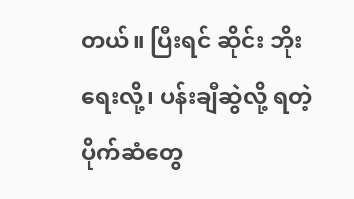တယ်။ ပြီးရင် ဆိုင်း ဘိုးရေးလို့၊ ပန်းချီဆွဲလို့ ရတဲ့ပိုက်ဆံတွေ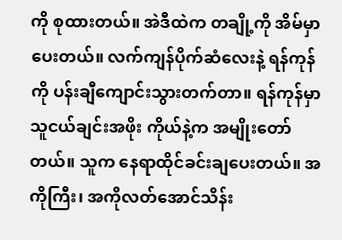ကို စုထားတယ်။ အဲဒီထဲက တချို့ကို အိမ်မှာပေးတယ်။ လက်ကျန်ပိုက်ဆံလေးနဲ့ ရန်ကုန်ကို ပန်းချီကျောင်းသွားတက်တာ။ ရန်ကုန်မှာ သူငယ်ချင်းအဖိုး ကိုယ်နဲ့က အမျိုးတော်တယ်။ သူက နေရာထိုင်ခင်းချပေးတယ်။ အကိုကြီး၊ အကိုလတ်အောင်သိန်း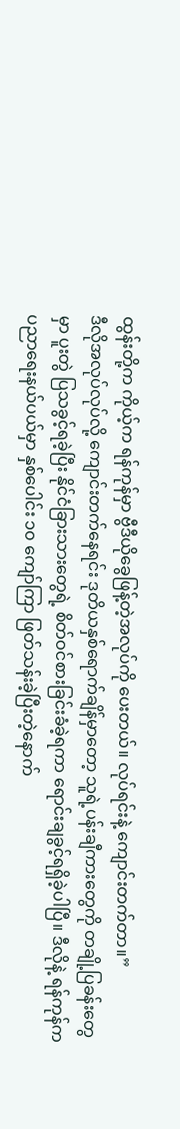ထွန်းတို့က ကိုယ့်က ရန်ကုန်မှာ ဗွီဒီယိုခွေဖြန့်တဲ့အလုပ်ကို ပေးတယ်။ လုပ်ရင်းနဲ့ ကျောင်းတက်တာ။”
ဒီလိုအလုပ်လုပ်လို့ ကျောင်းတက်နေရင်း ဒုတိယနှစ်ရောက်ချိန်မှာတော့ သူရဲ့ပန်းချီကားတွေကို တချို့ပြခန်းတွေမှာ ပူးတွဲ ပြသခွင့်ရခဲ့ပြီး နိုင်ငံခြားသားတွေရဲ့ စိတ်ဝင်စားခြင်းခံခဲ့ရကာ ရောင်းချခွင့်ရရှိခဲ့ပါပြီ။ ဒီလိုနဲ့ ရန်ကုန်က ပညာရေးနယ်ပယ်မှာ နှစ်ပေါင်း ၁၀ ကျော်ကြာ ဖြတ်သန်းခဲ့ပြီးတဲ့နောက်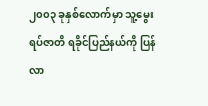၂၀၀၃ ခုနှစ်လောက်မှာ သူ့မွေးရပ်ဇာတိ ရခိုင်ပြည်နယ်ကို ပြန်လာ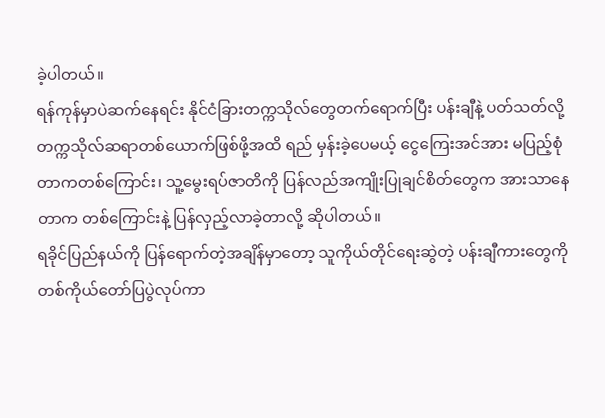ခဲ့ပါတယ်။
ရန်ကုန်မှာပဲဆက်နေရင်း နိုင်ငံခြားတက္ကသိုလ်တွေတက်ရောက်ပြီး ပန်းချီနဲ့ ပတ်သတ်လို့ တက္ကသိုလ်ဆရာတစ်ယောက်ဖြစ်ဖို့အထိ ရည် မှန်းခဲ့ပေမယ့် ငွေကြေးအင်အား မပြည့်စုံတာကတစ်ကြောင်း၊ သူ့မွေးရပ်ဇာတိကို ပြန်လည်အကျိုးပြုချင်စိတ်တွေက အားသာနေတာက တစ်ကြောင်းနဲ့ ပြန်လှည့်လာခဲ့တာလို့ ဆိုပါတယ်။
ရခိုင်ပြည်နယ်ကို ပြန်ရောက်တဲ့အချိန်မှာတော့ သူကိုယ်တိုင်ရေးဆွဲတဲ့ ပန်းချီကားတွေကို တစ်ကိုယ်တော်ပြပွဲလုပ်ကာ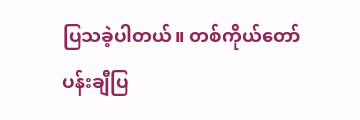ပြသခဲ့ပါတယ်။ တစ်ကိုယ်တော်ပန်းချီပြ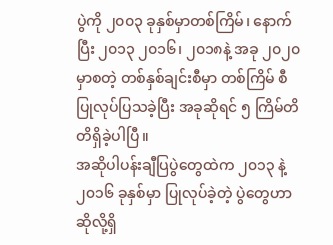ပွဲကို ၂၀၀၃ ခုနှစ်မှာတစ်ကြိမ်၊ နောက်ပြီး ၂၀၁၃ ၂၀၁၆၊ ၂၀၁၈နဲ့ အခု ၂၀၂၀ မှာစတဲ့ တစ်နှစ်ချင်းစီမှာ တစ်ကြိမ် စီပြုလုပ်ပြသခဲ့ပြီး အခုဆိုရင် ၅ ကြိမ်တိတိရှိခဲ့ပါပြီ။
အဆိုပါပန်းချီပြပွဲတွေထဲက ၂၀၁၃ နဲ့ ၂၀၁၆ ခုနှစ်မှာ ပြုလုပ်ခဲ့တဲ့ ပွဲတွေဟာဆိုလို့ရှိ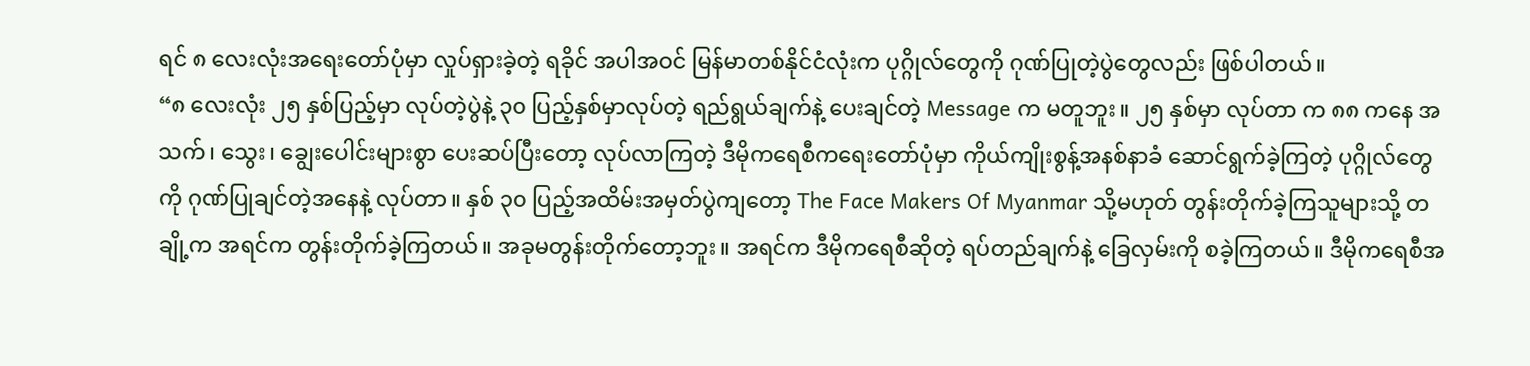ရင် ၈ လေးလုံးအရေးတော်ပုံမှာ လှုပ်ရှားခဲ့တဲ့ ရခိုင် အပါအဝင် မြန်မာတစ်နိုင်ငံလုံးက ပုဂ္ဂိုလ်တွေကို ဂုဏ်ပြုတဲ့ပွဲတွေလည်း ဖြစ်ပါတယ်။
“၈ လေးလုံး ၂၅ နှစ်ပြည့်မှာ လုပ်တဲ့ပွဲနဲ့ ၃၀ ပြည့်နှစ်မှာလုပ်တဲ့ ရည်ရွယ်ချက်နဲ့ ပေးချင်တဲ့ Message က မတူဘူး။ ၂၅ နှစ်မှာ လုပ်တာ က ၈၈ ကနေ အသက်၊ သွေး၊ ချွေးပေါင်းများစွာ ပေးဆပ်ပြီးတော့ လုပ်လာကြတဲ့ ဒီမိုကရေစီကရေးတော်ပုံမှာ ကိုယ်ကျိုးစွန့်အနစ်နာခံ ဆောင်ရွက်ခဲ့ကြတဲ့ ပုဂ္ဂိုလ်တွေကို ဂုဏ်ပြုချင်တဲ့အနေနဲ့ လုပ်တာ။ နှစ် ၃၀ ပြည့်အထိမ်းအမှတ်ပွဲကျတော့ The Face Makers Of Myanmar သို့မဟုတ် တွန်းတိုက်ခဲ့ကြသူများသို့ တချို့က အရင်က တွန်းတိုက်ခဲ့ကြတယ်။ အခုမတွန်းတိုက်တော့ဘူး။ အရင်က ဒီမိုကရေစီဆိုတဲ့ ရပ်တည်ချက်နဲ့ ခြေလှမ်းကို စခဲ့ကြတယ်။ ဒီမိုကရေစီအ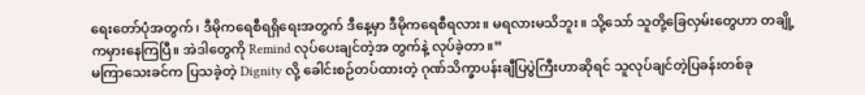ရေးတော်ပုံအတွက်၊ ဒီမိုကရေစီရရှိရေးအတွက် ဒီနေ့မှာ ဒီမိုကရေစီရလား။ မရလားမသိဘူး။ သို့သော် သူတို့ခြေလှမ်းတွေဟာ တချို့ကမှားနေကြပြီ။ အဲဒါတွေကို Remind လုပ်ပေးချင်တဲ့အ တွက်နဲ့ လုပ်ခဲ့တာ။”
မကြာသေးခင်က ပြသခဲ့တဲ့ Dignity လို့ ခေါင်းစဉ်တပ်ထားတဲ့ ဂုဏ်သိက္ခာပန်းချီပြပွဲကြီးဟာဆိုရင် သူလုပ်ချင်တဲ့ပြခန်းတစ်ခု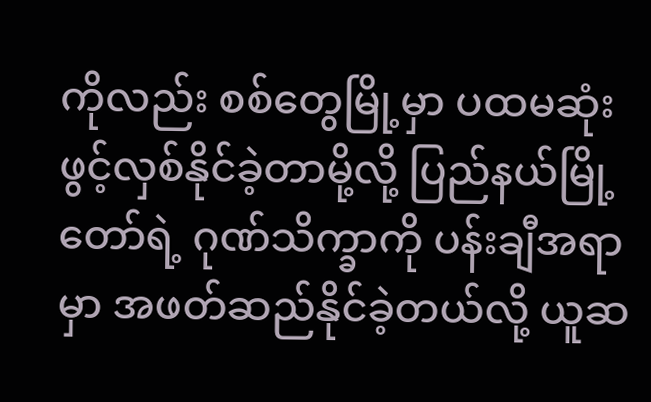ကိုလည်း စစ်တွေမြို့မှာ ပထမဆုံးဖွင့်လှစ်နိုင်ခဲ့တာမို့လို့ ပြည်နယ်မြို့တော်ရဲ့ ဂုဏ်သိက္ခာကို ပန်းချီအရာမှာ အဖတ်ဆည်နိုင်ခဲ့တယ်လို့ ယူဆ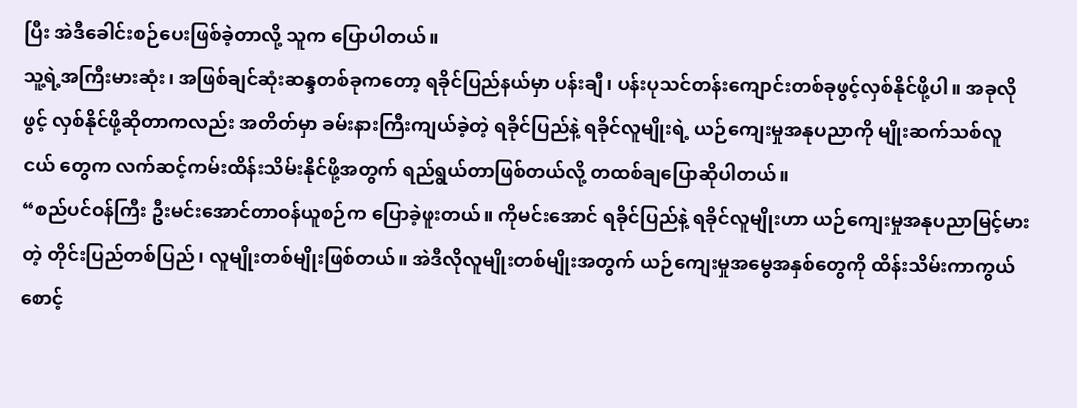ပြီး အဲဒီခေါင်းစဉ်ပေးဖြစ်ခဲ့တာလို့ သူက ပြောပါတယ်။
သူ့ရဲ့အကြီးမားဆုံး၊ အဖြစ်ချင်ဆုံးဆန္ဒတစ်ခုကတော့ ရခိုင်ပြည်နယ်မှာ ပန်းချီ၊ ပန်းပုသင်တန်းကျောင်းတစ်ခုဖွင့်လှစ်နိုင်ဖို့ပါ။ အခုလို ဖွင့် လှစ်နိုင်ဖို့ဆိုတာကလည်း အတိတ်မှာ ခမ်းနားကြီးကျယ်ခဲ့တဲ့ ရခိုင်ပြည်နဲ့ ရခိုင်လူမျိုးရဲ့ ယဉ်ကျေးမှုအနုပညာကို မျိုးဆက်သစ်လူငယ် တွေက လက်ဆင့်ကမ်းထိန်းသိမ်းနိုင်ဖို့အတွက် ရည်ရွယ်တာဖြစ်တယ်လို့ တထစ်ချပြောဆိုပါတယ်။
“စည်ပင်ဝန်ကြီး ဦးမင်းအောင်တာဝန်ယူစဉ်က ပြောခဲ့ဖူးတယ်။ ကိုမင်းအောင် ရခိုင်ပြည်နဲ့ ရခိုင်လူမျိုးဟာ ယဉ်ကျေးမှုအနုပညာမြင့်မား တဲ့ တိုင်းပြည်တစ်ပြည်၊ လူမျိုးတစ်မျိုးဖြစ်တယ်။ အဲဒီလိုလူမျိုးတစ်မျိုးအတွက် ယဉ်ကျေးမှုအမွေအနှစ်တွေကို ထိန်းသိမ်းကာကွယ်စောင့်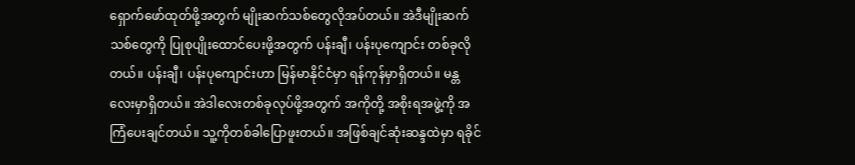ရှောက်ဖော်ထုတ်ဖို့အတွက် မျိုးဆက်သစ်တွေလိုအပ်တယ်။ အဲဒီမျိုးဆက်သစ်တွေကို ပြုစုပျိုးထောင်ပေးဖို့အတွက် ပန်းချီ၊ ပန်းပုကျောင်း တစ်ခုလိုတယ်။ ပန်းချီ၊ ပန်းပုကျောင်းဟာ မြန်မာနိုင်ငံမှာ ရန်ကုန်မှာရှိတယ်။ မန္တလေးမှာရှိတယ်။ အဲဒါလေးတစ်ခုလုပ်ဖို့အတွက် အကိုတို့ အစိုးရအဖွဲ့ကို အကြံပေးချင်တယ်။ သူ့ကိုတစ်ခါပြောဖူးတယ်။ အဖြစ်ချင်ဆုံးဆန္ဒထဲမှာ ရခိုင်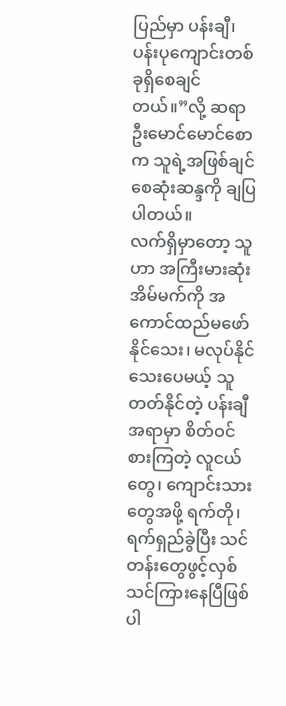ပြည်မှာ ပန်းချီ၊ ပန်းပုကျောင်းတစ်ခုရှိစေချင် တယ်။”လို့ ဆရာဦးမောင်မောင်စောက သူရဲ့အဖြစ်ချင်စေဆုံးဆန္ဒကို ချပြပါတယ်။
လက်ရှိမှာတော့ သူဟာ အကြီးမားဆုံး အိမ်မက်ကို အကောင်ထည်မဖော်နိုင်သေး၊ မလုပ်နိုင်သေးပေမယ့် သူတတ်နိုင်တဲ့ ပန်းချီအရာမှာ စိတ်ဝင်စားကြတဲ့ လူငယ်တွေ၊ ကျောင်းသားတွေအဖို့ ရက်တို၊ ရက်ရှည်ခွဲပြီး သင်တန်းတွေဖွင့်လှစ်သင်ကြားနေပြီဖြစ်ပါ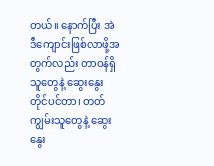တယ်။ နောက်ပြီး အဲဒီကျောင်းဖြစ်လာဖို့အတွက်လည်း တာဝန်ရှိသူတွေနဲ့ ဆွေးနွေးတိုင်ပင်တာ၊ တတ်ကျွမ်းသူတွေနဲ့ ဆွေးနွေး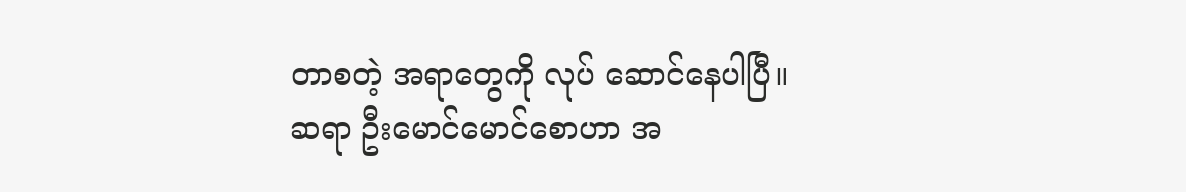တာစတဲ့ အရာတွေကို လုပ် ဆောင်နေပါပြီ။
ဆရာ ဦးမောင်မောင်စောဟာ အ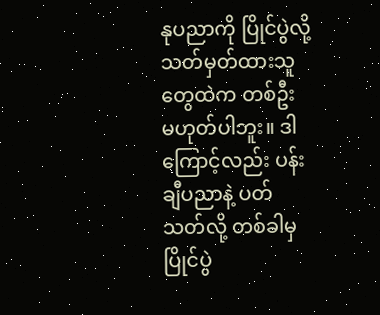နုပညာကို ပြိုင်ပွဲလို့ သတ်မှတ်ထားသူတွေထဲက တစ်ဦး မဟုတ်ပါဘူး။ ဒါကြောင့်လည်း ပန်းချီပညာနဲ့ ပတ်သတ်လို့ တစ်ခါမှ ပြိုင်ပွဲ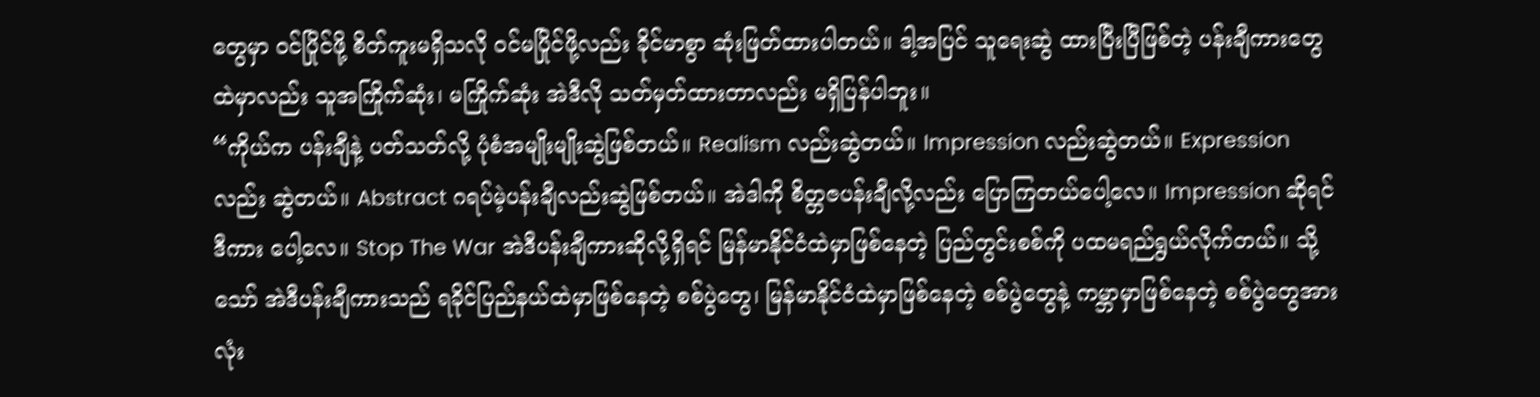တွေမှာ ဝင်ပြိုင်ဖို့ စိတ်ကူးမရှိသလို ဝင်မပြိုင်ဖို့လည်း ခိုင်မာစွာ ဆုံးဖြတ်ထားပါတယ်။ ဒါ့အပြင် သူရေးဆွဲ ထားပြီးပြီဖြစ်တဲ့ ပန်းချီကားတွေထဲမှာလည်း သူအကြိုက်ဆုံး၊ မကြိုက်ဆုံး အဲဒီလို သတ်မှတ်ထားတာလည်း မရှိပြန်ပါဘူး။
“ကိုယ်က ပန်းချီနဲ့ ပတ်သတ်လို့ ပုံစံအမျိုးမျိုးဆွဲဖြစ်တယ်။ Realism လည်းဆွဲတယ်။ Impression လည်းဆွဲတယ်။ Expression လည်း ဆွဲတယ်။ Abstract ဂရပ်မဲ့ပန်းချီလည်းဆွဲဖြစ်တယ်။ အဲဒါကို စိတ္တဇပန်းချီလို့လည်း ပြောကြတယ်ပေါ့လေ။ Impression ဆိုရင် ဒီကား ပေါ့လေ။ Stop The War အဲဒီပန်းချီကားဆိုလို့ရှိရင် မြန်မာနိုင်ငံထဲမှာဖြစ်နေတဲ့ ပြည်တွင်းစစ်ကို ပထမရည်ရွယ်လိုက်တယ်။ သို့သော် အဲဒီပန်းချီကားသည် ရခိုင်ပြည်နယ်ထဲမှာဖြစ်နေတဲ့ စစ်ပွဲတွေ၊ မြန်မာနိုင်ငံထဲမှာဖြစ်နေတဲ့ စစ်ပွဲတွေနဲ့ ကမ္ဘာမှာဖြစ်နေတဲ့ စစ်ပွဲတွေအား လုံး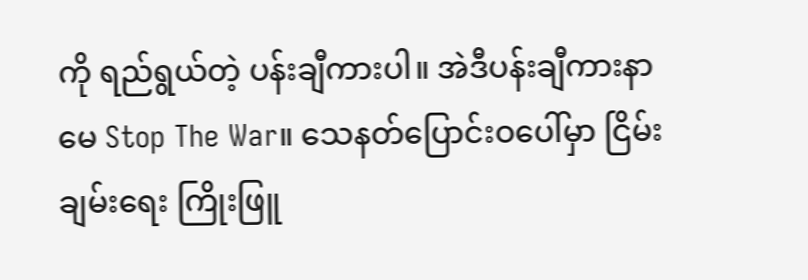ကို ရည်ရွယ်တဲ့ ပန်းချီကားပါ။ အဲဒီပန်းချီကားနာမေ Stop The War။ သေနတ်ပြောင်းဝပေါ်မှာ ငြိမ်းချမ်းရေး ကြိုးဖြူ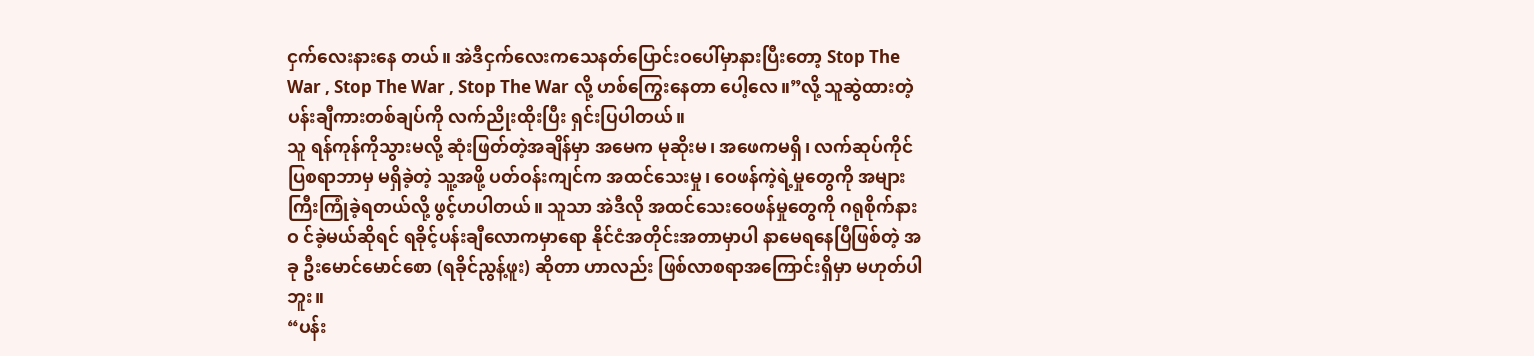ငှက်လေးနားနေ တယ်။ အဲဒီငှက်လေးကသေနတ်ပြောင်းဝပေါ်မှာနားပြီးတော့ Stop The War , Stop The War , Stop The War လို့ ဟစ်ကြွေးနေတာ ပေါ့လေ။”လို့ သူဆွဲထားတဲ့ပန်းချီကားတစ်ချပ်ကို လက်ညိုးထိုးပြီး ရှင်းပြပါတယ်။
သူ ရန်ကုန်ကိုသွားမလို့ ဆုံးဖြတ်တဲ့အချိန်မှာ အမေက မုဆိုးမ၊ အဖေကမရှိ၊ လက်ဆုပ်ကိုင်ပြစရာဘာမှ မရှိခဲ့တဲ့ သူ့အဖို့ ပတ်ဝန်းကျင်က အထင်သေးမှု၊ ဝေဖန်ကဲ့ရဲ့မှုတွေကို အများကြီးကြုံခဲ့ရတယ်လို့ ဖွင့်ဟပါတယ်။ သူသာ အဲဒီလို အထင်သေးဝေဖန်မှုတွေကို ဂရုစိုက်နားဝ င်ခဲ့မယ်ဆိုရင် ရခိုင့်ပန်းချီလောကမှာရော နိုင်ငံအတိုင်းအတာမှာပါ နာမေရနေပြီဖြစ်တဲ့ အခု ဦးမောင်မောင်စော (ရခိုင်ညွန့်ဖူး) ဆိုတာ ဟာလည်း ဖြစ်လာစရာအကြောင်းရှိမှာ မဟုတ်ပါဘူး။
“ပန်း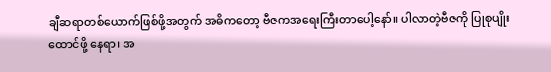ချီဆရာတစ်ယောက်ဖြစ်ဖို့အတွက် အဓိကတော့ ဗီဇကအရေးကြီးတာပေါ့နော်။ ပါလာတဲ့ဗီဇကို ပြုစုပျိုးထောင်ဖို့ နေရာ၊ အ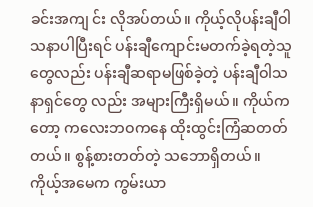ခင်းအကျ င်း လိုအပ်တယ်။ ကိုယ့်လိုပန်းချီဝါသနာပါပြီးရင် ပန်းချီကျောင်းမတက်ခဲ့ရတဲ့သူတွေလည်း ပန်းချီဆရာမဖြစ်ခဲ့တဲ့ ပန်းချီဝါသနာရှင်တွေ လည်း အများကြီးရှိမယ်။ ကိုယ်ကတော့ ကလေးဘဝကနေ ထိုးထွင်းကြံဆတတ်တယ်။ စွန့်စားတတ်တဲ့ သဘောရှိတယ်။ ကိုယ့်အမေက ကွမ်းယာ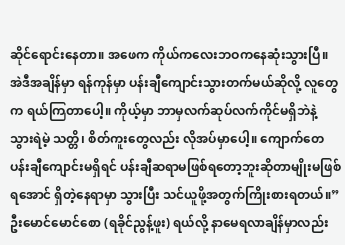ဆိုင်ရောင်းနေတာ။ အဖေက ကိုယ်ကလေးဘဝကနေဆုံးသွားပြီ။ အဲဒီအချိန်မှာ ရန်ကုန်မှာ ပန်းချီကျောင်းသွားတက်မယ်ဆိုလို့ လူတွေက ရယ်ကြတာပေါ့။ ကိုယ့်မှာ ဘာမှလက်ဆုပ်လက်ကိုင်မရှိဘဲနဲ့ သွားရဲမဲ့ သတ္တိ၊ စိတ်ကူးတွေလည်း လိုအပ်မှာပေါ့။ ကျောက်တေ ပန်းချီကျောင်းမရှိရင် ပန်းချီဆရာမဖြစ်ရတော့ဘူးဆိုတာမျိုးမဖြစ်ရအောင် ရှိတဲ့နေရာမှာ သွားပြီး သင်ယူဖို့အတွက်ကြိုးစားရတယ်။”
ဦးမောင်မောင်စော (ရခိုင်ညွန့်ဖူး) ရယ်လို့ နာမေရလာချိန်မှာလည်း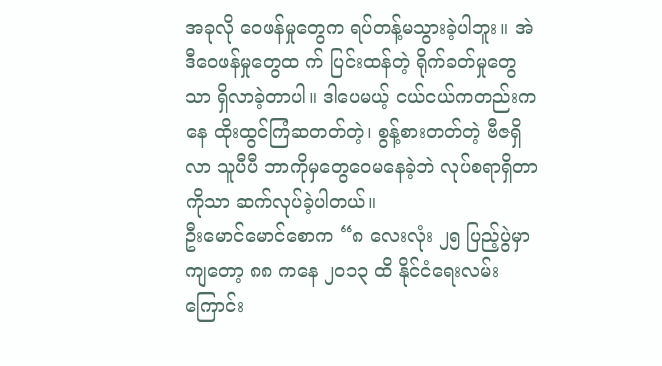အခုလို ဝေဖန်မှုတွေက ရပ်တန့်မသွားခဲ့ပါဘူး။ အဲဒီဝေဖန်မှုတွေထ က် ပြင်းထန်တဲ့ ရိုက်ခတ်မှုတွေသာ ရှိလာခဲ့တာပါ။ ဒါပေမယ့် ငယ်ငယ်ကတည်းကနေ ထိုးထွင်ကြံဆတတ်တဲ့၊ စွန့်စားတတ်တဲ့ ဗီဇရှိလာ သူပီပီ ဘာကိုမှတွေဝေမနေခဲ့ဘဲ လုပ်စရာရှိတာကိုသာ ဆက်လုပ်ခဲ့ပါတယ်။
ဦးမောင်မောင်စောက “၈ လေးလုံး ၂၅ ပြည့်ပွဲမှာကျတော့ ၈၈ ကနေ ၂၀၁၃ ထိ နိုင်ငံရေးလမ်းကြောင်း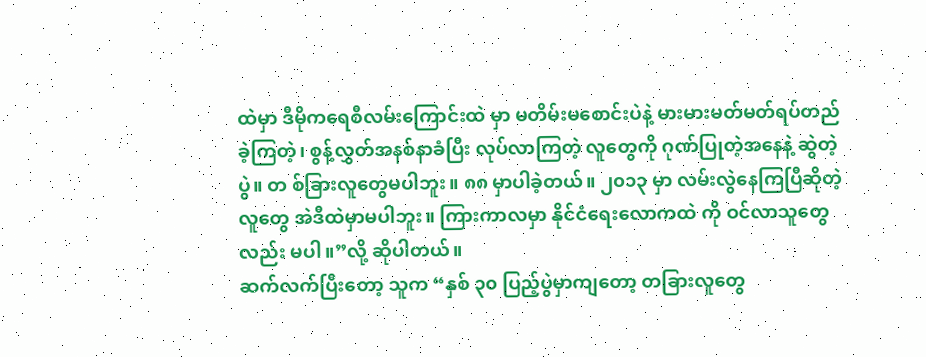ထဲမှာ ဒီမိုကရေစီလမ်းကြောင်းထဲ မှာ မတိမ်းမစောင်းပဲနဲ့ မားမားမတ်မတ်ရပ်တည်ခဲ့ကြတဲ့၊ စွန့်လွှတ်အနစ်နာခံပြီး လုပ်လာကြတဲ့ လူတွေကို ဂုဏ်ပြုတဲ့အနေနဲ့ ဆွဲတဲ့ပွဲ။ တ စ်ခြားလူတွေမပါဘူး။ ၈၈ မှာပါခဲ့တယ်။ ၂၀၁၃ မှာ လမ်းလွဲနေကြပြီဆိုတဲ့လူတွေ အဲဒီထဲမှာမပါဘူး။ ကြားကာလမှာ နိုင်ငံရေးလောကထဲ ကို ဝင်လာသူတွေလည်း မပါ။”လို့ ဆိုပါတယ်။
ဆက်လက်ပြီးတော့ သူက “နှစ် ၃၀ ပြည့်ပွဲမှာကျတော့ တခြားလူတွေ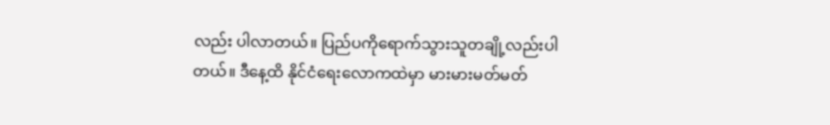လည်း ပါလာတယ်။ ပြည်ပကိုရောက်သွားသူတချို့လည်းပါတယ်။ ဒီနေ့ထိ နိုင်ငံရေးလောကထဲမှာ မားမားမတ်မတ်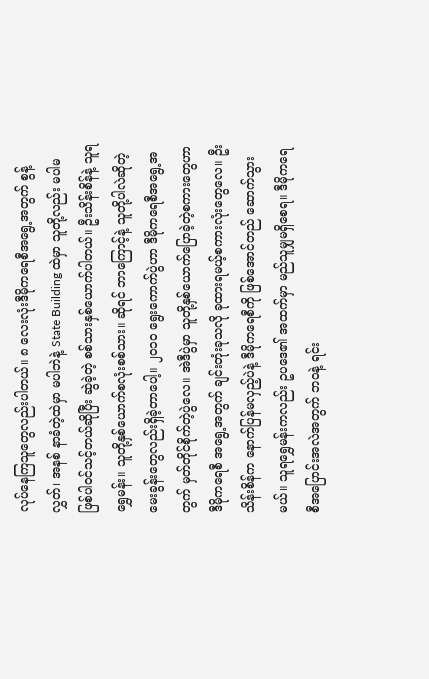လုပ်နေကြသူတွေလည်းပါတယ်။ ၈ လေးလုံးဒီမိုကရေစီအရွေ့အတွက် စွန့်လွှတ်၊ အနစ် နာခံတဲ့ထဲမှာ မပါဘဲနဲ့ State Building ထဲမှာ သူတို့လည်း မပါမဖြစ်ပါဝင်သင့်တယ်ဆိုပြီး ဆွဲခဲ့တဲ့ စစ်သားနှစ်ယောက်ပါတယ်။ ဦးသိန်းစိန်နဲ့ သူရရွှေမန်း။ သူတို့နှစ်ယောက်စလုံးစစ်သား။ ဆိုရင် ဘာကြောင့်နဲ့ သူတို့ပါလဲဆိုတဲ့မေးခွန်းတွေလည်းရှိခဲ့တာပေါ့။ ၂၀၁၀ ရွေးကောက်ပွဲဟာ ဒီမိုကရေစီအရွေ့အတွက် မှတ်တိုင်စိုက်တဲ့ပွဲလေ။ အဲဒီပွဲမှာ သူတို့နှစ်ယောက်ပြောခဲ့တဲ့စကားတွေဟာ ဒီမိုကရေစီ အရွေ့အတွက် ချင်းတုံးခုသလို ခုထားရမယ့်စကားလုံးတွေလေ။ ဦးသိန်းစိန်က နောက်ပြန်မလှည့်ပဲနဲ့ ဒီမိုကရေစီကို ဖြစ်အောင်တည် ဆောက်သွားမယ်။ သူရရွှေမန်းကလည်း ဥပဒေ၏ အထက်မှာ မည်သူမျှမရှိစေရ။ ဒီမိုကရေစီအပြောင်းအလဲအတွက် ဘဝနဲ့ ရင်း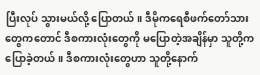ပြီးလုပ် သွားမယ်လို့ ပြောတယ်။ ဒီမိုကရေစီဖက်တော်သားတွေကတောင် ဒီစကားလုံးတွေကို မပြောတဲ့အချိန်မှာ သူတို့ကပြောခဲ့တယ်။ ဒီစကားလုံးတွေဟာ သူတို့နောက်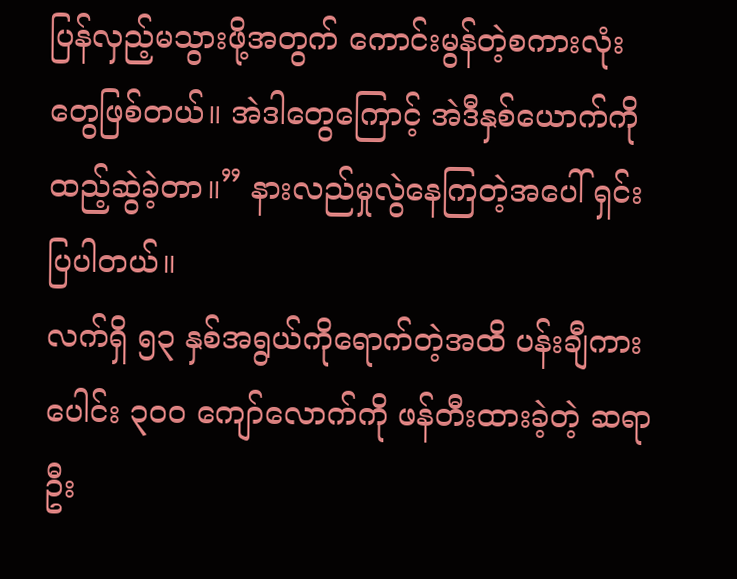ပြန်လှည့်မသွားဖို့အတွက် ကောင်းမွန်တဲ့စကားလုံးတွေဖြစ်တယ်။ အဲဒါတွေကြောင့် အဲဒီနှစ်ယောက်ကို ထည့်ဆွဲခဲ့တာ။” နားလည်မှုလွဲနေကြတဲ့အပေါ် ရှင်းပြပါတယ်။
လက်ရှိ ၅၃ နှစ်အရွယ်ကိုရောက်တဲ့အထိ ပန်းချီကားပေါင်း ၃၀၀ ကျော်လောက်ကို ဖန်တီးထားခဲ့တဲ့ ဆရာ ဦး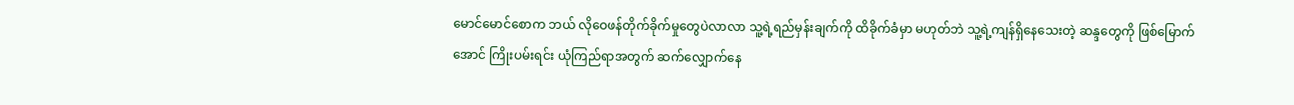မောင်မောင်စောက ဘယ် လိုဝေဖန်တိုက်ခိုက်မှုတွေပဲလာလာ သူ့ရဲ့ရည်မှန်းချက်ကို ထိခိုက်ခံမှာ မဟုတ်ဘဲ သူ့ရဲ့ကျန်ရှိနေသေးတဲ့ ဆန္ဒတွေကို ဖြစ်မြောက်အောင် ကြိုးပမ်းရင်း ယုံကြည်ရာအတွက် ဆက်လျှောက်နေ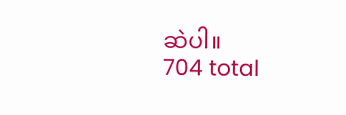ဆဲပါ။
704 total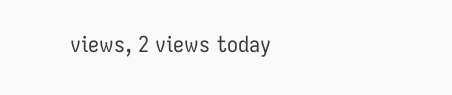views, 2 views today